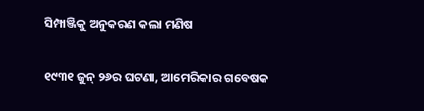ସିମ୍ପାଞ୍ଜିକୁ ଅନୁକରଣ କଲା ମଣିଷ

୧୯୩୧ ଜୁନ୍ ୨୬ର ଘଟଣା, ଆମେରିକାର ଗବେଷକ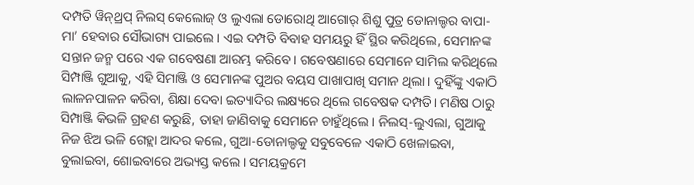ଦମ୍ପତି ୱିନ୍‌ଥ୍ରପ୍ ନିଲସ୍ କେଲୋଜ୍ ଓ ଲୁଏଲା ଡୋରୋଥି ଆଗୋର୍‌ ଶିଶୁ ପୁତ୍ର ଡୋନାଲ୍ଡର ବାପା-ମା’ ହେବାର ସୌଭାଗ୍ୟ ପାଇଲେ। ଏଇ ଦମ୍ପତି ବିବାହ ସମୟରୁ ହିଁ ସ୍ଥିର କରିଥିଲେ, ସେମାନଙ୍କ ସନ୍ତାନ ଜନ୍ମ ପରେ ଏକ ଗବେଷଣା ଆରମ୍ଭ କରିବେ। ଗବେଷଣାରେ ସେମାନେ ସାମିଲ କରିଥିଲେ ସିମ୍ପାଞ୍ଜି ଗୁଆକୁ, ଏହି ସିମାଞ୍ଜି ଓ ସେମାନଙ୍କ ପୁଅର ବୟସ ପାଖାପାଖି ସମାନ ଥିଲା। ଦୁହିଁଙ୍କୁ ଏକାଠି ଲାଳନପାଳନ କରିବା, ଶିକ୍ଷା ଦେବା ଇତ୍ୟାଦିର ଲକ୍ଷ୍ୟରେ ଥିଲେ ଗବେଷକ ଦମ୍ପତି। ମଣିଷ ଠାରୁ ସିମ୍ପାଞ୍ଜି କିଭଳି ଗ୍ରହଣ କରୁଛି, ତାହା ଜାଣିବାକୁ ସେମାନେ ଚାହୁଁଥିଲେ। ନିଲସ୍‌-ଲୁଏଲା, ଗୁଆକୁ ନିଜ ଝିଅ ଭଳି ଗେହ୍ଲା ଆଦର କଲେ, ଗୁଆ-ଡୋନାଲ୍ଡକୁ ସବୁବେଳେ ଏକାଠି ଖେଳାଇବା, ବୁଲାଇବା, ଶୋଇବାରେ ଅଭ୍ୟସ୍ତ କଲେ। ସମୟକ୍ରମେ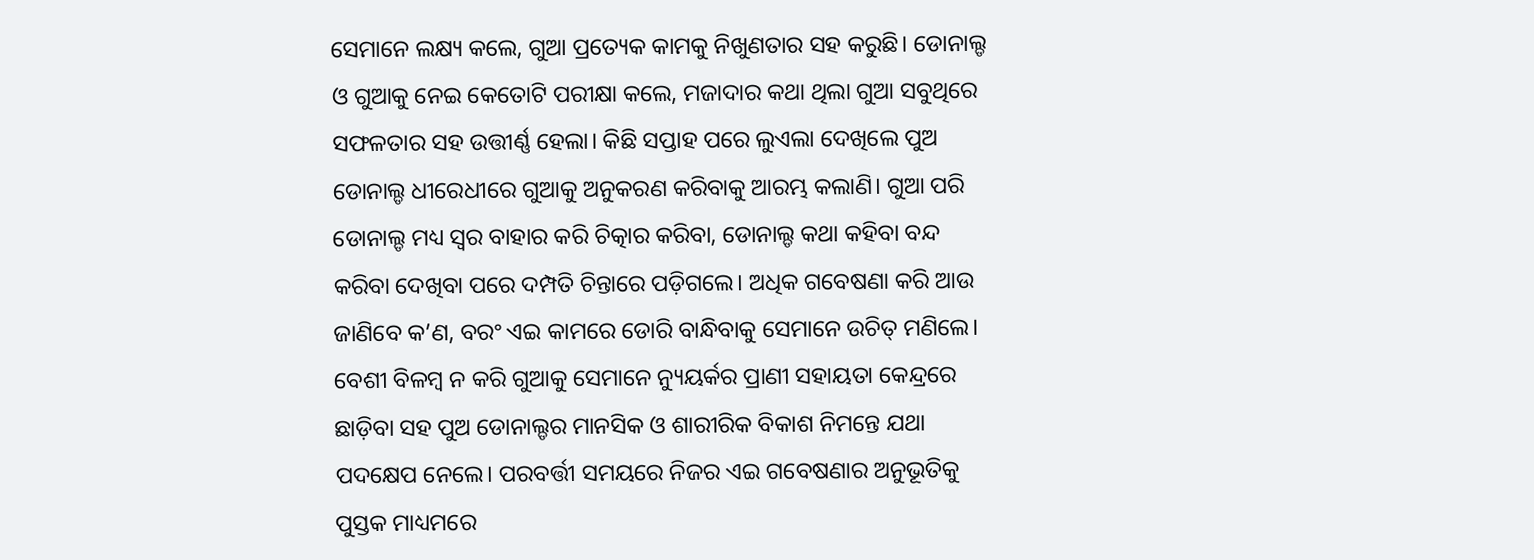ସେମାନେ ଲକ୍ଷ୍ୟ କଲେ, ଗୁଆ ପ୍ରତ୍ୟେକ କାମକୁ ନିଖୁଣତାର ସହ କରୁଛି। ଡୋନାଲ୍ଡ ଓ ଗୁଆକୁ ନେଇ କେତୋଟି ପରୀକ୍ଷା କଲେ, ମଜାଦାର କଥା ଥିଲା ଗୁଆ ସବୁଥିରେ ସଫଳତାର ସହ ଉତ୍ତୀର୍ଣ୍ଣ ହେଲା। କିଛି ସପ୍ତାହ ପରେ ଲୁଏଲା ଦେଖିଲେ ପୁଅ ଡୋନାଲ୍ଡ ଧୀରେଧୀରେ ଗୁଆକୁ ଅନୁକରଣ କରିବାକୁ ଆରମ୍ଭ କଲାଣି। ଗୁଆ ପରି ଡୋନାଲ୍ଡ ମଧ୍ୟ ସ୍ବର ବାହାର କରି ଚିତ୍କାର କରିବା, ଡୋନାଲ୍ଡ କଥା କହିବା ବନ୍ଦ କରିବା ଦେଖିବା ପରେ ଦମ୍ପତି ଚିନ୍ତାରେ ପଡ଼ିଗଲେ। ଅଧିକ ଗବେଷଣା କରି ଆଉ ଜାଣିବେ କ’ଣ, ବରଂ ଏଇ କାମରେ ଡୋରି ବାନ୍ଧିବାକୁ ସେମାନେ ଉଚିତ୍ ମଣିଲେ। ବେଶୀ ବିଳମ୍ବ ନ କରି ଗୁଆକୁ ସେମାନେ ନ୍ୟୁୟର୍କର ପ୍ରାଣୀ ସହାୟତା କେନ୍ଦ୍ରରେ ଛାଡ଼ିବା ସହ ପୁଅ ଡୋନାଲ୍ଡର ମାନସିକ ଓ ଶାରୀରିକ ବିକାଶ ନିମନ୍ତେ ଯଥା ପଦକ୍ଷେପ ନେଲେ। ପରବର୍ତ୍ତୀ ସମୟରେ ନିଜର ଏଇ ଗବେଷଣାର ଅନୁଭୂତିକୁ ପୁସ୍ତକ ମାଧ୍ୟମରେ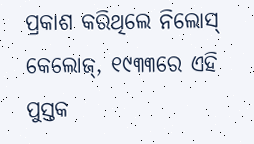ପ୍ରକାଶ କରିଥିଲେ ନିଲୋସ୍ କେଲୋଜ୍, ୧୯୩୩ରେ ଏହି ପୁସ୍ତକ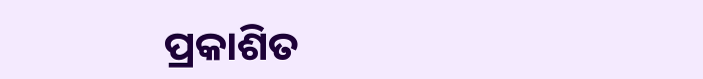ପ୍ରକାଶିତ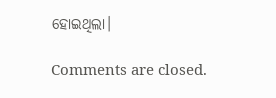ହୋଇଥିଲା।

Comments are closed.